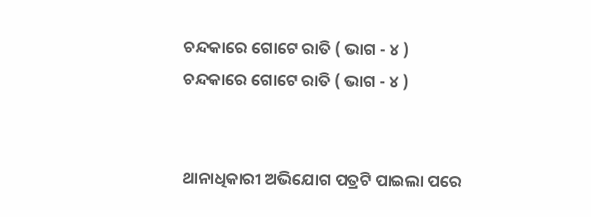ଚନ୍ଦକାରେ ଗୋଟେ ରାତି ( ଭାଗ - ୪ )
ଚନ୍ଦକାରେ ଗୋଟେ ରାତି ( ଭାଗ - ୪ )


ଥାନାଧିକାରୀ ଅଭିଯୋଗ ପତ୍ରଟି ପାଇଲା ପରେ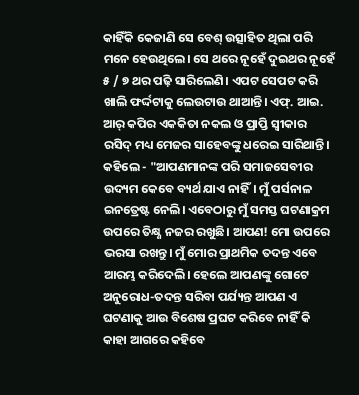କାହିଁକି କେଜାଣି ସେ ବେଶ୍ ଉତ୍ସାହିତ ଥିଲା ପରି ମନେ ହେଉଥିଲେ। ସେ ଥରେ ନୂହେଁ ଦୁଇଥର ନୂହେଁ ୫ / ୭ ଥର ପଢ଼ି ସାରିଲେଣି। ଏପଟ ସେପଟ କରି ଖାଲି ଫର୍ଦ୍ଦଟାକୁ ଲେଉଟାଉ ଥାଆନ୍ତି। ଏଫ୍. ଆଇ. ଆର୍ କପିର ଏକକିତା ନକଲ ଓ ପ୍ରାପ୍ତି ସ୍ୱୀକାର ରସିଦ୍ ମଧ୍ୟ ମେଜର ସାହେବଙ୍କୁ ଧରେଇ ସାରିଥାନ୍ତି। କହିଲେ - "ଆପଣମାନଙ୍କ ପରି ସମାଜସେବୀର ଉଦ୍ୟମ କେବେ ବ୍ୟର୍ଥ ଯାଏ ନାହିଁ। ମୁଁ ପର୍ସନାଳ ଇନତ୍ରେଷ୍ଟ ନେଲି। ଏବେଠାରୁ ମୁଁ ସମସ୍ତ ଘଟଣାକ୍ରମ ଉପରେ ତିକ୍ଷ୍ଣ ନଜର ରଖୁଛି। ଆପଣ! ମୋ ଉପରେ ଭରସା ରଖନ୍ତୁ। ମୁଁ ମୋର ପ୍ରାଥମିକ ତଦନ୍ତ ଏବେ ଆରମ୍ଭ କରିଦେଲି। ହେଲେ ଆପଣଙ୍କୁ ଗୋଟେ ଅନୁରୋଧ-ତଦନ୍ତ ସରିବା ପର୍ଯ୍ୟନ୍ତ ଆପଣ ଏ ଘଟଣାକୁ ଆଉ ବିଶେଷ ପ୍ରଘଟ କରିବେ ନାହିଁ କି କାହା ଆଗରେ କହିବେ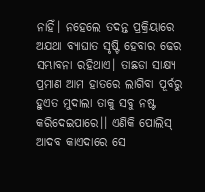ନାହିଁ। ନହେଲେ ତଦନ୍ତ ପ୍ରକ୍ରିୟାରେ ଅଯଥା ବ୍ୟାଘାତ ସୃଷ୍ଟି ହେବାର ଢେର ସମ୍ଭାବନା ରହିଥାଏ। ତାଛଡା ସାକ୍ଷ୍ୟ ପ୍ରମାଣ ଆମ ହାତରେ ଲାଗିବା ପୂର୍ବରୁ ହୁଏତ ମୁଦାଲା ତାକୁ ସବୁ ନଷ୍ଟ କରିଦେଇପାରେ।। ଏଣିକି ପୋଲିସ୍ ଆଦବ କାଏଦାରେ ସେ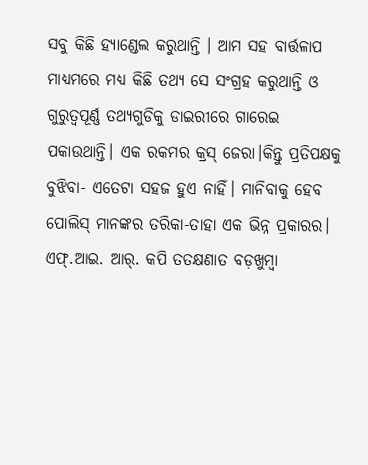ସବୁ କିଛି ହ୍ୟାଣ୍ଡେଲ କରୁଥାନ୍ତି । ଆମ ସହ ବାର୍ତ୍ତଳାପ ମାଧ୍ୟମରେ ମଧ୍ୟ କିଛି ତଥ୍ୟ ସେ ସଂଗ୍ରହ କରୁଥାନ୍ତି ଓ ଗୁରୁତ୍ଵପୂର୍ଣ୍ଣ ତଥ୍ୟଗୁଡିକୁ ଡାଇରୀରେ ଗାରେଇ ପକାଉଥାନ୍ତି। ଏକ ରକମର କ୍ରସ୍ ଜେରା।କିନ୍ତୁ ପ୍ରତିପକ୍ଷକୁ ବୁଝିବା- ଏତେଟା ସହଜ ହୁଏ ନାହିଁ। ମାନିବାକୁ ହେବ ପୋଲିସ୍ ମାନଙ୍କର ତରିକା-ତାହା ଏକ ଭିନ୍ନ ପ୍ରକାରର।
ଏଫ୍.ଆଇ. ଆର୍. କପି ତତକ୍ଷଣାତ ବଡ଼ଖୁମ୍ବା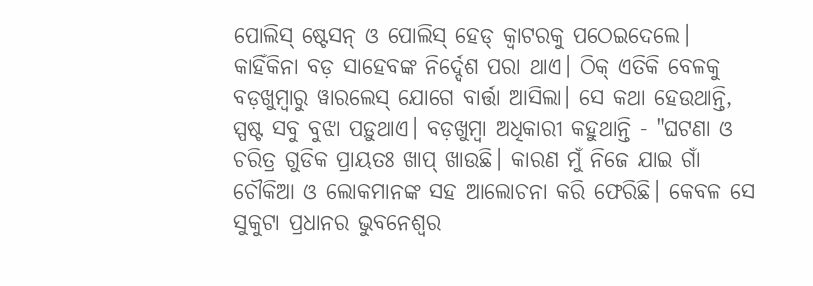ପୋଲିସ୍ ଷ୍ଟେସନ୍ ଓ ପୋଲିସ୍ ହେଡ୍ କ୍ୱାଟରକୁ ପଠେଇଦେଲେ। କାହିଁକିନା ବଡ଼ ସାହେବଙ୍କ ନିର୍ଦ୍ଦେଶ ପରା ଥାଏ। ଠିକ୍ ଏତିକି ବେଳକୁ ବଡ଼ଖୁମ୍ବାରୁ ୱାରଲେସ୍ ଯୋଗେ ବାର୍ତ୍ତା ଆସିଲା। ସେ କଥା ହେଉଥାନ୍ତି, ସ୍ପଷ୍ଟ ସବୁ ବୁଝା ପଡ଼ୁଥାଏ। ବଡ଼ଖୁମ୍ବା ଅଧିକାରୀ କହୁଥାନ୍ତି - "ଘଟଣା ଓ ଚରିତ୍ର ଗୁଡିକ ପ୍ରାୟତଃ ଖାପ୍ ଖାଉଛି। କାରଣ ମୁଁ ନିଜେ ଯାଇ ଗାଁ ଚୌକିଆ ଓ ଲୋକମାନଙ୍କ ସହ ଆଲୋଚନା କରି ଫେରିଛି। କେବଳ ସେ ସୁକୁଟା ପ୍ରଧାନର ଭୁବନେଶ୍ବର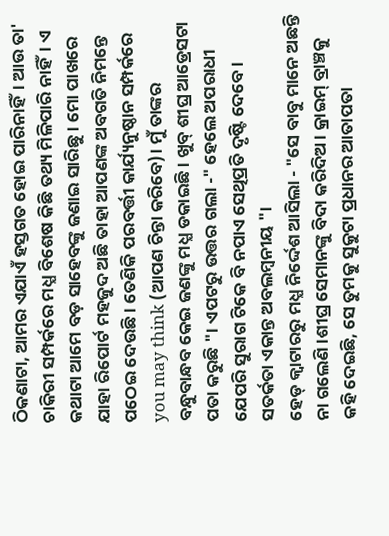ଠିକଣାଟା, ଆମର ଏଯାଏଁ ହସ୍ତଗତ ହୋଇ ପାରିନାହିଁ। ଆଉ ତା' ଚାକିରୀ ସମ୍ପର୍କରେ ମଧ୍ଯ ବିଶେଷ କିଛି ତଥ୍ୟ ମିଳିପାରି ନାହିଁ। ଏ କଥାଟା ଆମେ ବଡ଼ ସାହେବଙ୍କୁ ଜଣାଇ ସାରିଛୁ। ମୋ ପାଖରେ ଯାହା ରିପୋର୍ଟ ମହଜୁଦ ଅଛି ତାହା ଆପଣଙ୍କ ଅବଗତି ନିମନ୍ତେ ପଠେଇ ଦେଉଛି। ତେଣିକି ପରବର୍ତ୍ତୀ କାର୍ଯ୍ୟନୁଷ୍ଠାନ ସମ୍ପର୍କରେ you may think (ଆପଣ ଚିନ୍ତା କରିବେ)। ମୁଁ ତାଙ୍କର ବନ୍ଧୁବାନ୍ଧବ କେଇ ଜଣଙ୍କୁ ମଧ୍ଯ ଡକାଇଛି। ଖୁବ୍ ଶୀଘ୍ର ଆଡ୍ରେସଟା ପତା କରୁଛି "। ଏପଟରୁ ଉତ୍ତର ଗଲା -" ହେଲେ ଅପରାଧୀ ଯେପରି ସୁରାଗ ଟିକେ ବି ନପାଏ ସେଥିପ୍ରତି ଦୃଷ୍ଟି ଦେବେ। ସତର୍କତା ଏକାନ୍ତ ଅବଲମ୍ବନୀୟ "।
ହେଡ୍ କ୍ୱାଟାରରୁ ମଧ୍ଯ ନିର୍ଦ୍ଦେଶ ଆସିଲା - "ସେ ବାବୁ ମାନେ ଅଛନ୍ତି ନା ଗଲେଣି।ଶୀଘ୍ର ସେମାନଙ୍କୁ ବିଦା କରିଦିଅ। କ୍ରାଇମ୍ ବ୍ରାଞ୍ଚକୁ କହି ଦେଇଛି, ସେ ତୁମକୁ ସୁକୁଟା ପ୍ରଧାନର ଆତାପତା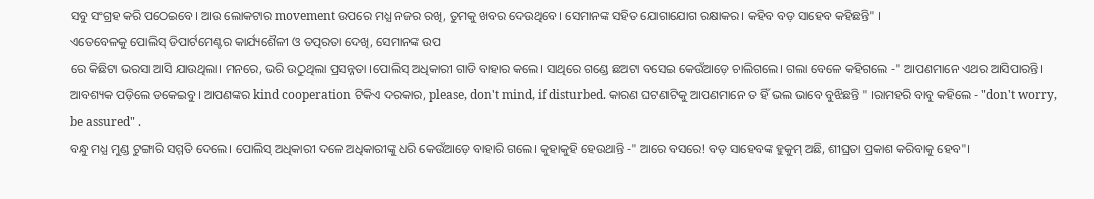ସବୁ ସଂଗ୍ରହ କରି ପଠେଇବେ। ଆଉ ଲୋକଟାର movement ଉପରେ ମଧ୍ଯ ନଜର ରଖି, ତୁମକୁ ଖବର ଦେଉଥିବେ। ସେମାନଙ୍କ ସହିତ ଯୋଗାଯୋଗ ରକ୍ଷାକର। କହିବ ବଡ଼ ସାହେବ କହିଛନ୍ତି" ।
ଏତେବେଳକୁ ପୋଲିସ୍ ଡିପାର୍ଟମେଣ୍ଟର କାର୍ଯ୍ୟଶୈଳୀ ଓ ତତ୍ପରତା ଦେଖି, ସେମାନଙ୍କ ଉପ
ରେ କିଛିଟା ଭରସା ଆସି ଯାଉଥିଲା। ମନରେ, ଭରି ଉଠୁଥିଲା ପ୍ରସନ୍ନତା ।ପୋଲିସ୍ ଅଧିକାରୀ ଗାଡି ବାହାର କଲେ। ସାଥିରେ ଗଣ୍ଡେ ଛଅଟା ବସେଇ କେଉଁଆଡ଼େ ଚାଲିଗଲେ। ଗଲା ବେଳେ କହିଗଲେ -" ଆପଣମାନେ ଏଥର ଆସିପାରନ୍ତି। ଆବଶ୍ୟକ ପଡ଼ିଲେ ଡକେଇବୁ। ଆପଣଙ୍କର kind cooperation ଟିକିଏ ଦରକାର, please, don't mind, if disturbed. କାରଣ ଘଟଣାଟିକୁ ଆପଣମାନେ ତ ହିଁ ଭଲ ଭାବେ ବୁଝିଛନ୍ତି " ।ରାମହରି ବାବୁ କହିଲେ - "don't worry, be assured" .
ବନ୍ଧୁ ମଧ୍ଯ ମୁଣ୍ଡ ଟୁଙ୍ଗାରି ସମ୍ମତି ଦେଲେ। ପୋଲିସ୍ ଅଧିକାରୀ ଦଳେ ଅଧିକାରୀଙ୍କୁ ଧରି କେଉଁଆଡ଼େ ବାହାରି ଗଲେ। କୁହାକୁହି ହେଉଥାନ୍ତି -" ଆରେ ବସରେ! ବଡ଼ ସାହେବଙ୍କ ହୁକୁମ୍ ଅଛି, ଶୀଘ୍ରତା ପ୍ରକାଶ କରିବାକୁ ହେବ"।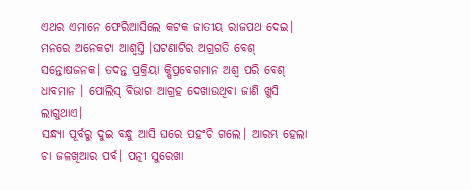ଏଥର ଏମାନେ ଫେରିଆସିଲେ କଟକ ଜାତୀୟ ରାଜପଥ ଦେଇ। ମନରେ ଅନେକଟା ଆଶ୍ୱସ୍ତି ।ଘଟଣାଟିର ଅଗ୍ରଗତି ବେଶ୍ ସନ୍ତୋଷଜନକ। ତଦନ୍ତ ପ୍ରକ୍ରିୟା କ୍ଷିପ୍ରବେଗମାନ ଅଶ୍ଵ ପରି ବେଶ୍ ଧାବମାନ । ପୋଲିସ୍ ବିଭାଗ ଆଗ୍ରହ ଦେଖାଉଥିବା ଜାଣି ଖୁସି ଲାଗୁଥାଏ।
ସନ୍ଧ୍ୟା ପୂର୍ବରୁ ଦୁଇ ବନ୍ଧୁ ଆସି ଘରେ ପହଂଚି ଗଲେ। ଆରମ୍ଭ ହେଲା ଚା ଜଳଖିଆର ପର୍ବ। ପତ୍ନୀ ସୁରେଖା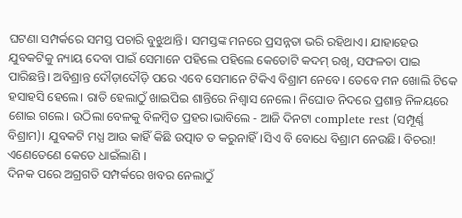ଘଟଣା ସମ୍ପର୍କରେ ସମସ୍ତ ପଚାରି ବୁଝୁଥାନ୍ତି। ସମସ୍ତଙ୍କ ମନରେ ପ୍ରସନ୍ନତା ଭରି ରହିଥାଏ। ଯାହାହେଉ ଯୁବକଟିକୁ ନ୍ୟାୟ ଦେବା ପାଇଁ ସେମାନେ ପହିଲେ ପହିଲେ କେତୋଟି କଦମ୍ ରଖି, ସଫଳତା ପାଇ ପାରିଛନ୍ତି। ଅବିଶ୍ରାନ୍ତ ଦୌଡ଼ାଦୌଡ଼ି ପରେ ଏବେ ସେମାନେ ଟିକିଏ ବିଶ୍ରାମ ନେବେ। ତେବେ ମନ ଖୋଲି ଟିକେ ହସାହସି ହେଲେ। ରାତି ହେଲାଠୁଁ ଖାଇପିଇ ଶାନ୍ତିରେ ନିଶ୍ଵାସ ନେଲେ। ନିଘୋଡ ନିଦରେ ପ୍ରଶାନ୍ତ ନିଳୟରେ ଶୋଇ ଗଲେ। ଉଠିଲା ବେଳକୁ ବିଳମ୍ବିତ ପ୍ରହର।ଭାବିଲେ - ଆଜି ଦିନଟା complete rest (ସମ୍ପୂର୍ଣ୍ଣ ବିଶ୍ରାମ)। ଯୁବକଟି ମଧ୍ଯ ଆଉ କାହିଁ କିଛି ଉତ୍ପାତ ତ କରୁନାହିଁ।ସିଏ ବି ବୋଧେ ବିଶ୍ରାମ ନେଉଛି। ବିଚରା! ଏଣେତେଣେ କେତେ ଧାଇଁଲାଣି ।
ଦିନକ ପରେ ଅଗ୍ରଗତି ସମ୍ପର୍କରେ ଖବର ନେଲାଠୁଁ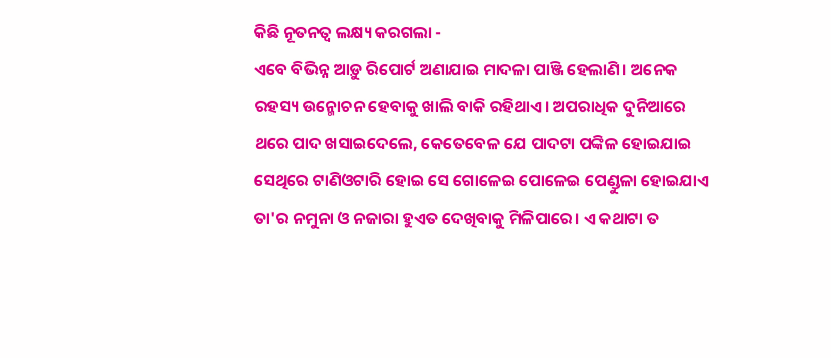କିଛି ନୂତନତ୍ବ ଲକ୍ଷ୍ୟ କରଗଲା -
ଏବେ ବିଭିନ୍ନ ଆଡ଼ୁ ରିପୋର୍ଟ ଅଣାଯାଇ ମାଦଳା ପାଞ୍ଜି ହେଲାଣି। ଅନେକ ରହସ୍ୟ ଉନ୍ମୋଚନ ହେବାକୁ ଖାଲି ବାକି ରହିଥାଏ। ଅପରାଧିକ ଦୁନିଆରେ ଥରେ ପାଦ ଖସାଇଦେଲେ, କେତେବେଳ ଯେ ପାଦଟା ପଙ୍କିଳ ହୋଇଯାଇ ସେଥିରେ ଟାଣିଓଟାରି ହୋଇ ସେ ଗୋଳେଇ ପୋଳେଇ ପେଣ୍ଡୁଳା ହୋଇଯାଏ ତା'ର ନମୁନା ଓ ନଜାରା ହୁଏତ ଦେଖିବାକୁ ମିଳିପାରେ। ଏ କଥାଟା ତ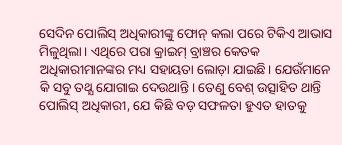ସେଦିନ ପୋଲିସ୍ ଅଧିକାରୀଙ୍କୁ ଫୋନ୍ କଲା ପରେ ଟିକିଏ ଆଭାସ ମିଳୁଥିଲା। ଏଥିରେ ପରା କ୍ରାଇମ୍ ବ୍ରାଞ୍ଚର କେତକ ଅଧିକାରୀମାନଙ୍କର ମଧ୍ୟ ସହାୟତା ଲୋଡ଼ା ଯାଇଛି। ଯେଉଁମାନେ କି ସବୁ ତଥ୍ଯ ଯୋଗାଇ ଦେଉଥାନ୍ତି। ତେଣୁ ବେଶ୍ ଉତ୍ସାହିତ ଥାନ୍ତି ପୋଲିସ୍ ଅଧିକାରୀ, ଯେ କିଛି ବଡ଼ ସଫଳତା ହୁଏତ ହାତକୁ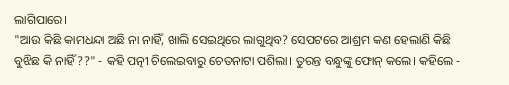ଲାଗିପାରେ।
"ଆଉ କିଛି କାମଧନ୍ଦା ଅଛି ନା ନାହିଁ, ଖାଲି ସେଇଥିରେ ଲାଗୁଥିବ? ସେପଟରେ ଆଶ୍ରମ କଣ ହେଲାଣି କିଛି ବୁଝିଛ କି ନାହିଁ??" - କହି ପତ୍ନୀ ଚିଲେଇବାରୁ ଚେତନାଟା ପଶିଲା। ତୁରନ୍ତ ବନ୍ଧୁଙ୍କୁ ଫୋନ୍ କଲେ। କହିଲେ -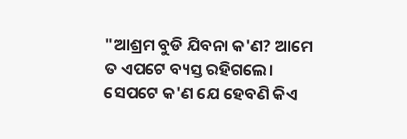"ଆଶ୍ରମ ବୁଡି ଯିବନା କ'ଣ? ଆମେ ତ ଏପଟେ ବ୍ୟସ୍ତ ରହିଗଲେ। ସେପଟେ କ'ଣ ଯେ ହେବଣି କିଏ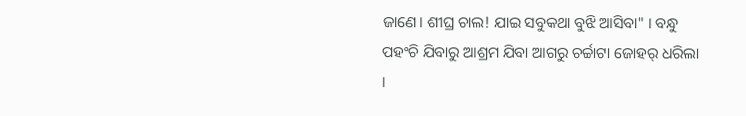ଜାଣେ। ଶୀଘ୍ର ଚାଲ! ଯାଇ ସବୁକଥା ବୁଝି ଆସିବା" । ବନ୍ଧୁ ପହଂଚି ଯିବାରୁ ଆଶ୍ରମ ଯିବା ଆଗରୁ ଚର୍ଚ୍ଚାଟା ଜୋହର୍ ଧରିଲା ।